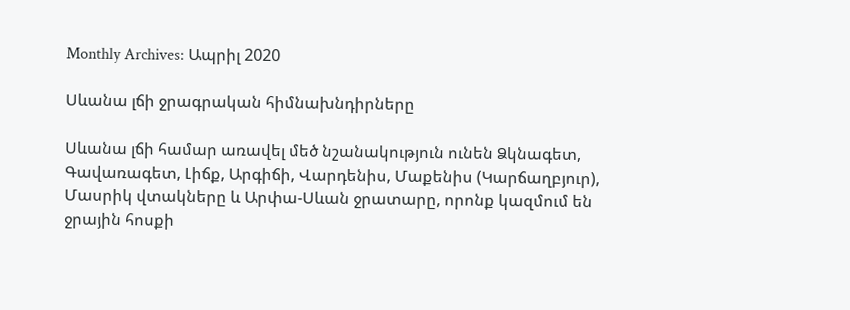Monthly Archives: Ապրիլ 2020

Սևանա լճի ջրագրական հիմնախնդիրները

Սևանա լճի համար առավել մեծ նշանակություն ունեն Ձկնագետ, Գավառագետ, Լիճք, Արգիճի, Վարդենիս, Մաքենիս (Կարճաղբյուր), Մասրիկ վտակները և Արփա-Սևան ջրատարը, որոնք կազմում են ջրային հոսքի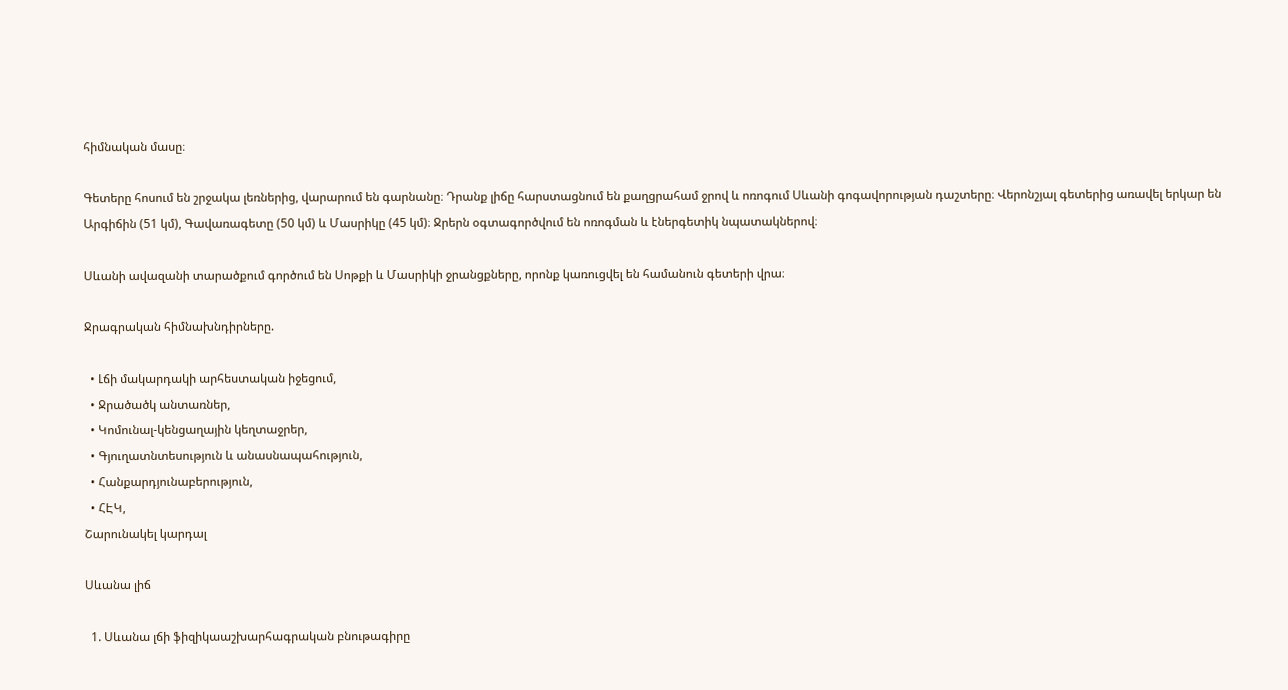հիմնական մասը։

Գետերը հոսում են շրջակա լեռներից, վարարում են գարնանը։ Դրանք լիճը հարստացնում են քաղցրահամ ջրով և ոռոգում Սևանի գոգավորության դաշտերը։ Վերոնշյալ գետերից առավել երկար են Արգիճին (51 կմ), Գավառագետը (50 կմ) և Մասրիկը (45 կմ)։ Ջրերն օգտագործվում են ոռոգման և էներգետիկ նպատակներով։

Սևանի ավազանի տարածքում գործում են Սոթքի և Մասրիկի ջրանցքները, որոնք կառուցվել են համանուն գետերի վրա։

Ջրագրական հիմնախնդիրները.

  • Լճի մակարդակի արհեստական իջեցում,
  • Ջրածածկ անտառներ,
  • Կոմունալ-կենցաղային կեղտաջրեր,
  • Գյուղատնտեսություն և անասնապահություն,
  • Հանքարդյունաբերություն,
  • ՀԷԿ,
Շարունակել կարդալ

Սևանա լիճ

  1. Սևանա լճի ֆիզիկաաշխարհագրական բնութագիրը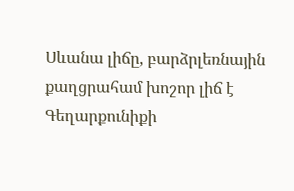Սևանա լիճը, բարձրլեռնային քաղցրահամ խոշոր լիճ է Գեղարքունիքի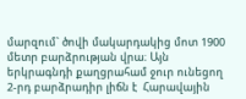մարզում` ծովի մակարդակից մոտ 1900 մետր բարձրության վրա։ Այն երկրագնդի քաղցրահամ ջուր ունեցող 2-րդ բարձրադիր լիճն է  Հարավային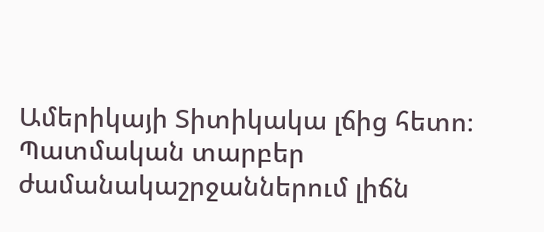Ամերիկայի Տիտիկակա լճից հետո։ Պատմական տարբեր ժամանակաշրջաններում լիճն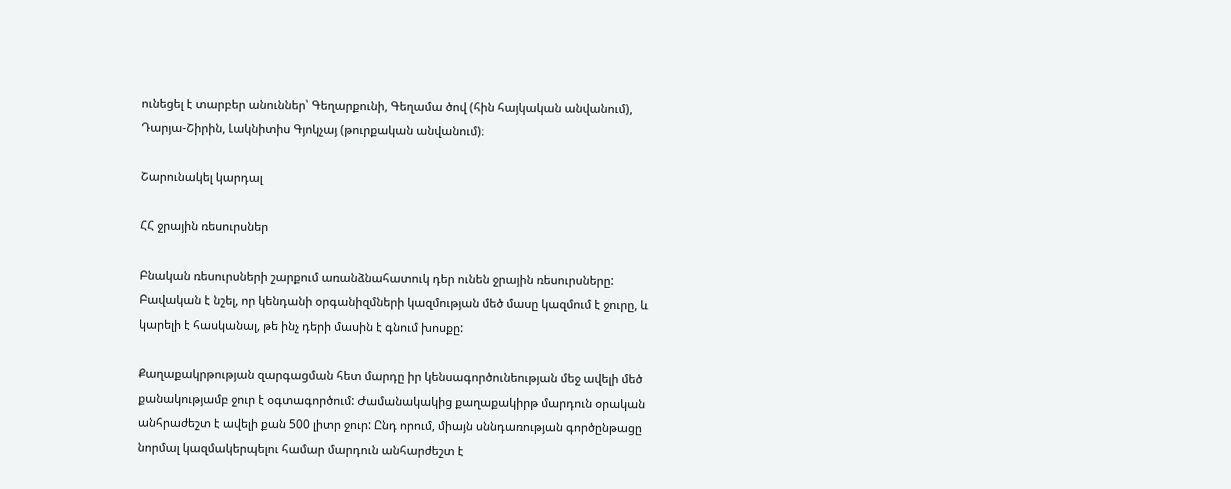ունեցել է տարբեր անուններ՝ Գեղարքունի, Գեղամա ծով (հին հայկական անվանում), Դարյա-Շիրին, Լակնիտիս Գյոկչայ (թուրքական անվանում)։

Շարունակել կարդալ

ՀՀ ջրային ռեսուրսներ

Բնական ռեսուրսների շարքում առանձնահատուկ դեր ունեն ջրային ռեսուրսները: Բավական է նշել, որ կենդանի օրգանիզմների կազմության մեծ մասը կազմում է ջուրը, և կարելի է հասկանալ, թե ինչ դերի մասին է գնում խոսքը:

Քաղաքակրթության զարգացման հետ մարդը իր կենսագործունեության մեջ ավելի մեծ քանակությամբ ջուր է օգտագործում: Ժամանակակից քաղաքակիրթ մարդուն օրական անհրաժեշտ է ավելի քան 500 լիտր ջուր: Ընդ որում, միայն սննդառության գործընթացը նորմալ կազմակերպելու համար մարդուն անհարժեշտ է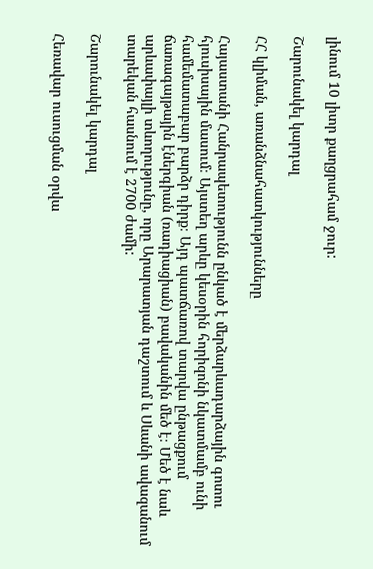լինում 10 լիտր քաղցրահամ ջուր:

Շարունակել կարդալ

ՀՀ կլիման, առանձնահատկությունները

Հայաստանի Հանրապետությունն ընկած է մերձարևադարձային գոտու հյուսիսային մասում։ Այստեղ արևը կեսօրին հորիզոնի նկատմամբ ունի համեմատաբար բարձր դիրք։ Այդ պատճառով տարվա ընթացքում ճառագայթային էներգիան (ռադիացիան) բավականին մեծ է։ Մեծ է նաև արևափայլի տևողությունը, որը Արարատյան դաշտում և Սևանի ավազանում տարեկան հասնում է 2700 ժամի:

Շարունակել կարդալ

Հեռավար ուսուցման օրվա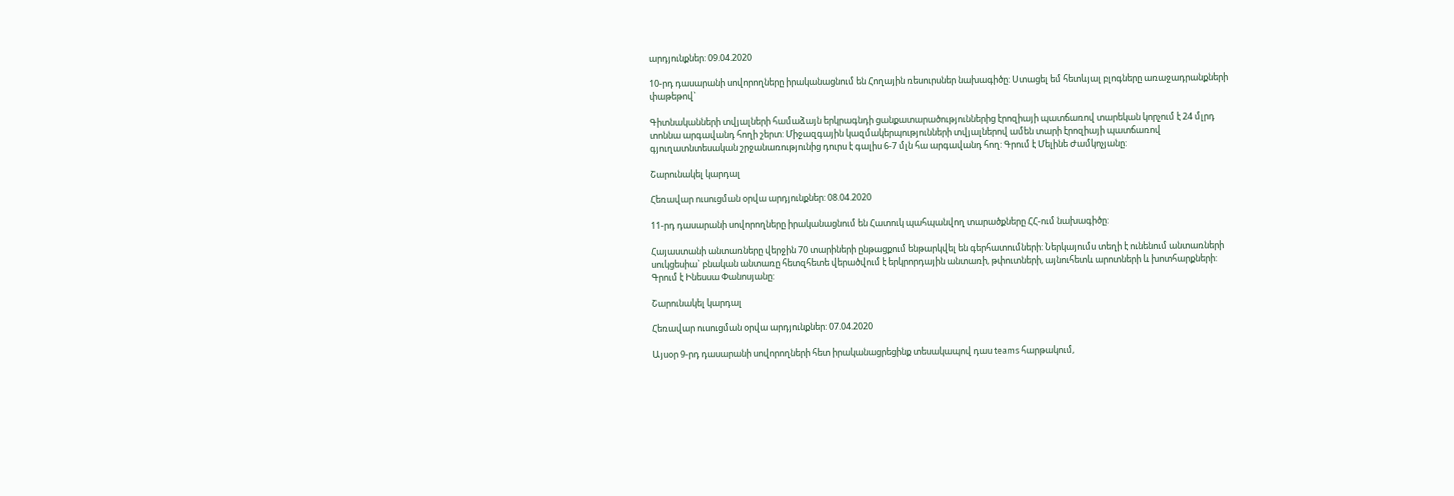արդյունքներ: 09.04.2020

10-րդ դասարանի սովորողները իրականացնում են Հողային ռեսուրսներ նախագիծը: Ստացել եմ հետևյալ բլոգները առաջադրանքների փաթեթով`

Գիտնականների տվյալների համաձայն երկրագնդի ցանքատարածություններից էրոզիայի պատճառով տարեկան կորչում է 24 մլրդ տոննա արգավանդ հողի շերտ: Միջազգային կազմակերպությունների տվյալներով ամեն տարի էրոզիայի պատճառով գյուղատնտեսական շրջանառությունից դուրս է գալիս 6-7 մլն հա արգավանդ հող: Գրում է Մելինե Ժամկոչյանը:

Շարունակել կարդալ

Հեռավար ուսուցման օրվա արդյունքներ: 08.04.2020

11-րդ դասարանի սովորողները իրականացնում են Հատուկ պահպանվող տարածքները ՀՀ-ում նախագիծը:

Հայաստանի անտառները վերջին 70 տարիների ընթացքում ենթարկվել են գերհատումների: Ներկայումս տեղի է ունենում անտառների սուկցեսիա` բնական անտառը հետզհետե վերածվում է երկրորդային անտառի, թփուտների, այնուհետև արոտների և խոտհարքների: Գրում է Ինեսսա Փանոսյանը:

Շարունակել կարդալ

Հեռավար ուսուցման օրվա արդյունքներ: 07.04.2020

Այսօր 9-րդ դասարանի սովորողների հետ իրականացրեցինք տեսակապով դաս teams հարթակում,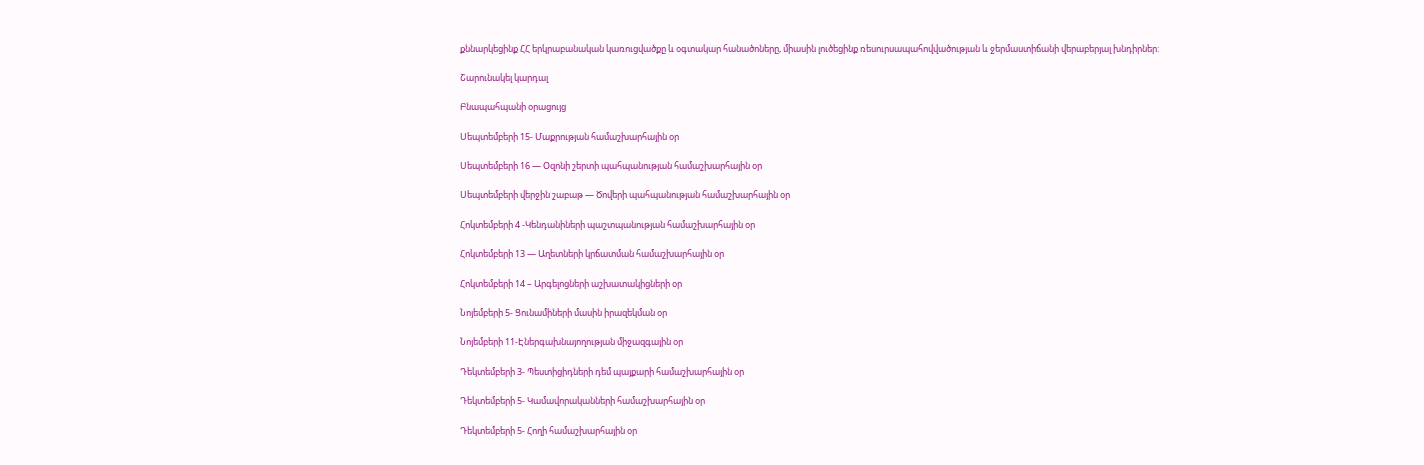քննարկեցինք ՀՀ երկրաբանական կառուցվածքը և օգտակար հանածոները, միասին լուծեցինք ռեսուրսապահովվածության և ջերմաստիճանի վերաբերյալ խնդիրներ:

Շարունակել կարդալ

Բնապահպանի օրացույց

Սեպտեմբերի 15- Մաքրության համաշխարհային օր

Սեպտեմբերի 16 — Օզոնի շերտի պահպանության համաշխարհային օր

Սեպտեմբերի վերջին շաբաթ — Ծովերի պահպանության համաշխարհային օր

Հոկտեմբերի 4 -Կենդանիների պաշտպանության համաշխարհային օր

Հոկտեմբերի 13 — Աղետների կրճատման համաշխարհային օր

Հոկտեմբերի 14 – Արգելոցների աշխատակիցների օր

Նոյեմբերի 5- Ցունամիների մասին իրազեկման օր

Նոյեմբերի 11-Էներգախնայողության միջազգային օր

Դեկտեմբերի 3- Պեստիցիդների դեմ պայքարի համաշխարհային օր

Դեկտեմբերի 5- Կամավորականների համաշխարհային օր

Դեկտեմբերի 5- Հողի համաշխարհային օր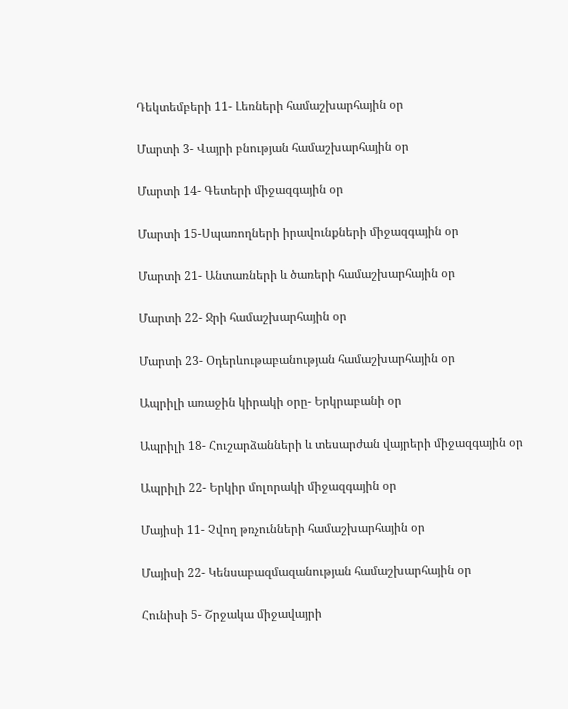Դեկտեմբերի 11- Լեռների համաշխարհային օր

Մարտի 3- Վայրի բնության համաշխարհային օր

Մարտի 14- Գետերի միջազգային օր

Մարտի 15-Սպառողների իրավունքների միջազգային օր

Մարտի 21- Անտառների և ծառերի համաշխարհային օր

Մարտի 22- Ջրի համաշխարհային օր

Մարտի 23- Օդերևութաբանության համաշխարհային օր

Ապրիլի առաջին կիրակի օրը- Երկրաբանի օր

Ապրիլի 18- Հուշարձանների և տեսարժան վայրերի միջազգային օր

Ապրիլի 22- Երկիր մոլորակի միջազգային օր

Մայիսի 11- Չվող թռչունների համաշխարհային օր

Մայիսի 22- Կենսաբազմազանության համաշխարհային օր

Հունիսի 5- Շրջակա միջավայրի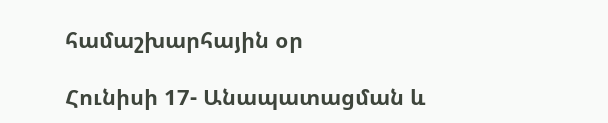համաշխարհային օր

Հունիսի 17- Անապատացման և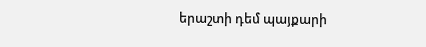երաշտի դեմ պայքարի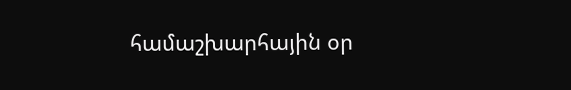համաշխարհային օր